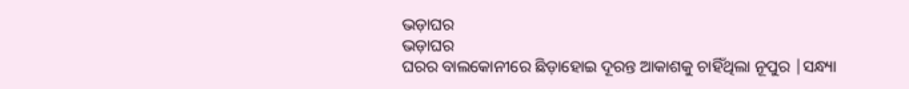ଭଡ଼ାଘର
ଭଡ଼ାଘର
ଘରର ବାଲକୋନୀରେ ଛିଡ଼ାହୋଇ ଦୂରନ୍ତ ଆକାଶକୁ ଚାହିଁଥିଲା ନୂପୁର |ସନ୍ଧ୍ୟା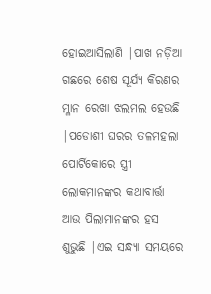ହୋଇଆସିଲାଣି |ପାଖ ନଡ଼ିଆ ଗଛରେ ଶେଷ ସୂର୍ଯ୍ୟ କିରଣର ମ୍ଳାନ ରେଖା ଝଲମଲ ହେଉଛି |ପଡୋଶୀ ଘରର ତଳମହଲା ପୋର୍ଟିକୋରେ ସ୍ତ୍ରୀ ଲୋକମାନଙ୍କର କଥାବାର୍ତ୍ତା ଆଉ ପିଲାମାନଙ୍କର ହସ ଶୁଭୁଛି |ଏଇ ସନ୍ଧ୍ୟା ସମୟରେ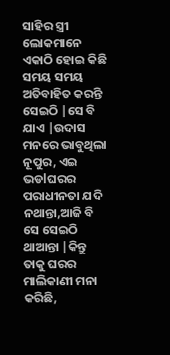ସାହିର ସ୍ତ୍ରୀ ଲୋକମାନେ ଏକାଠି ହୋଇ କିଛି ସମୟ ସମୟ ଅତିବାହିତ କରନ୍ତି ସେଇଠି |ସେ ବି ଯାଏ |ଉଦାସ ମନରେ ଭାବୁଥିଲା ନୂପୁର, ଏଇ ଭଡlଘରର ପରାଧୀନତା ଯଦି ନଥାନ୍ତା,ଆଜି ବି ସେ ସେଇଠି ଥାଆନ୍ତା |କିନ୍ତୁ ତାକୁ ଘରର ମାଲିକାଣୀ ମନା କରିଛି,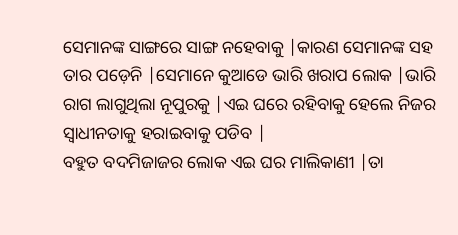ସେମାନଙ୍କ ସାଙ୍ଗରେ ସାଙ୍ଗ ନହେବାକୁ |କାରଣ ସେମାନଙ୍କ ସହ ତାର ପଡ଼େନି |ସେମାନେ କୁଆଡେ ଭାରି ଖରାପ ଲୋକ |ଭାରି ରାଗ ଲାଗୁଥିଲା ନୂପୁରକୁ |ଏଇ ଘରେ ରହିବାକୁ ହେଲେ ନିଜର ସ୍ୱାଧୀନତାକୁ ହରାଇବାକୁ ପଡିବ |
ବହୁତ ବଦମିଜାଜର ଲୋକ ଏଇ ଘର ମାଲିକାଣୀ |ତା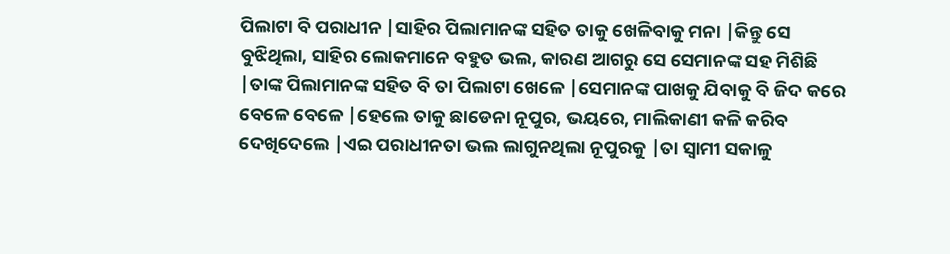ପିଲାଟା ବି ପରାଧୀନ |ସାହିର ପିଲାମାନଙ୍କ ସହିତ ତାକୁ ଖେଳିବାକୁ ମନା |କିନ୍ତୁ ସେ ବୁଝିଥିଲା, ସାହିର ଲୋକମାନେ ବହୁତ ଭଲ, କାରଣ ଆଗରୁ ସେ ସେମାନଙ୍କ ସହ ମିଶିଛି |ତାଙ୍କ ପିଲାମାନଙ୍କ ସହିତ ବି ତା ପିଲାଟା ଖେଳେ |ସେମାନଙ୍କ ପାଖକୁ ଯିବାକୁ ବି ଜିଦ କରେ ବେଳେ ବେଳେ |ହେଲେ ତାକୁ ଛାଡେନା ନୂପୁର, ଭୟରେ, ମାଲିକାଣୀ କଳି କରିବ ଦେଖିଦେଲେ |ଏଇ ପରାଧୀନତା ଭଲ ଲାଗୁନଥିଲା ନୂପୁରକୁ |ତା ସ୍ୱାମୀ ସକାଳୁ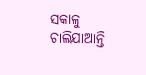ସକାଳୁ ଚାଲିଯାଆନ୍ତି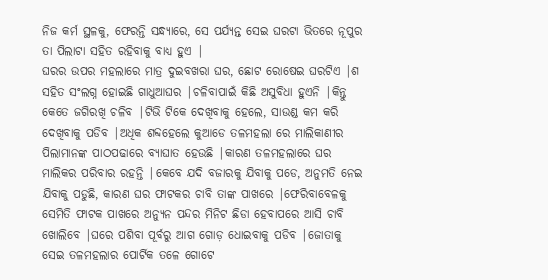ନିଜ କର୍ମ ସ୍ଥଳକୁ, ଫେରନ୍ତି ସନ୍ଧ୍ୟାରେ, ସେ ପର୍ଯ୍ୟନ୍ତ ସେଇ ଘରଟା ଭିତରେ ନୂପୁର ତା ପିଲାଟା ସହିତ ରହିବାକୁ ବାଧ୍ୟ ହୁଏ |
ଘରର ଉପର ମହଲାରେ ମାତ୍ର ଦୁଇବଖରା ଘର, ଛୋଟ ରୋଷେଇ ଘରଟିଏ |ଶ
ସହିତ ସଂଲଗ୍ନ ହୋଇଛି ଗାଧୁଆଘର |ଚଳିବାପାଇଁ କିଛି ଅସୁବିଧା ହୁଏନି |କିନ୍ତୁ କେତେ ଜଗିରଖି ଚଳିବ |ଟିଭି ଟିକେ ଦେଖିବାକୁ ହେଲେ, ସାଉଣ୍ଡ କମ କରି ଦେଖିବାକୁ ପଡିବ |ଅଧିକ ଶବ୍ଦହେଲେ କୁଆଡେ ତଳମହଲା ରେ ମାଲିକାଣୀର ପିଲାମାନଙ୍କ ପାଠପଢାରେ ବ୍ୟାଘାତ ହେଉଛି |କାରଣ ତଳମହଲାରେ ଘର ମାଲିକର ପରିବାର ରହନ୍ତି |କେବେ ଯଦି ବଜାରକୁ ଯିବାକୁ ପଡେ, ଅନୁମତି ନେଇ ଯିବାକୁ ପଡୁଛି, କାରଣ ଘର ଫାଟକର ଚାବି ତାଙ୍କ ପାଖରେ |ଫେରିବାବେଳକୁ ସେମିତି ଫାଟକ ପାଖରେ ଅନ୍ୟୁନ ପନ୍ଦର ମିନିଟ ଛିଡା ହେବାପରେ ଆସି ଚାବି ଖୋଲିବେ |ଘରେ ପଶିବା ପୂର୍ବରୁ ଆଗ ଗୋଡ଼ ଧୋଇବାକୁ ପଡିବ |ଜୋତାକୁ ସେଇ ତଳମହଲାର ପୋର୍ଟିକ ତଳେ ଗୋଟେ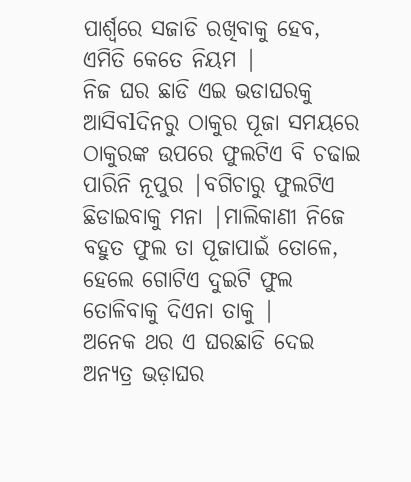ପାର୍ଶ୍ୱରେ ସଜାଡି ରଖିବାକୁ ହେବ, ଏମିତି କେତେ ନିୟମ |
ନିଜ ଘର ଛାଡି ଏଇ ଭଡାଘରକୁ ଆସିବlଦିନରୁ ଠାକୁର ପୂଜା ସମୟରେ ଠାକୁରଙ୍କ ଉପରେ ଫୁଲଟିଏ ବି ଚଢାଇ ପାରିନି ନୂପୁର |ବଗିଚାରୁ ଫୁଲଟିଏ ଛିଡାଇବାକୁ ମନା |ମାଲିକାଣୀ ନିଜେ ବହୁତ ଫୁଲ ତା ପୂଜାପାଇଁ ତୋଳେ, ହେଲେ ଗୋଟିଏ ଦୁଇଟି ଫୁଲ ତୋଳିବାକୁ ଦିଏନା ତାକୁ |
ଅନେକ ଥର ଏ ଘରଛାଡି ଦେଇ ଅନ୍ୟତ୍ର ଭଡ଼ାଘର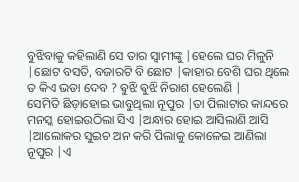ବୁଝିବାକୁ କହିଲାଣି ସେ ତାର ସ୍ୱାମୀଙ୍କୁ |ହେଲେ ଘର ମିଳୁନି |ଛୋଟ ବସତି, ବଜାରଟି ବି ଛୋଟ |କାହାର ବେଶି ଘର ଥିଲେ ତ କିଏ ଭଡା ଦେବ ? ଵୁଝି ଵୁଝି ନିରାଶ ହେଲେଣି |
ସେମିତି ଛିଡ଼ାହୋଇ ଭାବୁଥିଲା ନୂପୁର |ତା ପିଲାଟାର କାନ୍ଦରେ ମନସ୍କ ହୋଇଉଠିଲା ସିଏ |ଅନ୍ଧାର ହୋଇ ଆସିଲାଣି ଆସି |ଆଲୋକର ସୁଇଚ ଅନ କରି ପିଲାକୁ କୋଳେଇ ଆଣିଲା ନୂପୁର |ଏ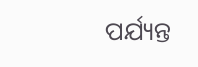ପର୍ଯ୍ୟନ୍ତ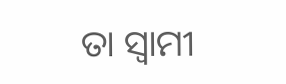ତା ସ୍ୱାମୀ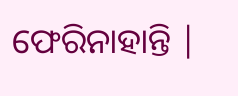ଫେରିନାହାନ୍ତି |